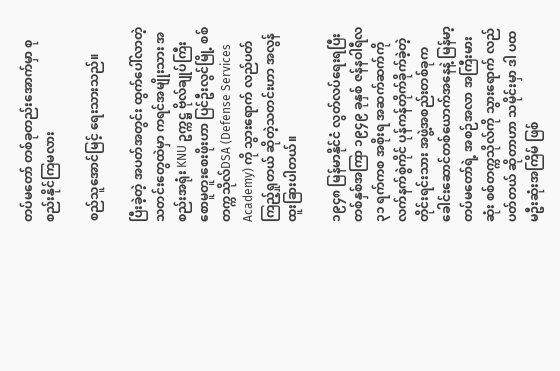တပ်မတော် တစ်ခုတည်းအောက်မှာ စုစည်းနိုင်ကြမလား

စည်သူအောင်မြင့် ရေးသားသည်။

ပြီးခဲ့တဲ့ အပတ်အတွင်း ထွက်ပေါ်လာတဲ့ သတင်းတွေထဲမှာ ကရင်အမျိုးသား အစည်းအရုံး KNU ဥက္ကဋ္ဌ ဗိုလ်ချုပ်ကြီး စောမူတူးစေးဖိုးဟာ ပြင်ဦးလွင်မြို့ စစ်တက္ကသိုလ်DSA (Defense Services Academy) ကို သွားရောက် လည်ပတ်ကြည့်ရှုတယ် ဆိုတဲ့သတင်းဟာ အလွန်ထူးခြားပါတယ်။

၁၉၄၈ မြန်မာနိုင်ငံ လွတ်လပ်ရေးရပြီး တစ်နှစ်အကြာ ၁၉၄၉ ခုနှစ် ဇန်နဝါရီလ ၃၁ ရက်ကစ အစိုးရ အဆက်ဆက်ကို လက်နက်စွဲကိုင် ပုန်ကန်တိုက်ခိုက်ခဲ့တဲ့ တိုင်းရင်းသား အဖွဲ့အစည်းတစ်ခုက ခေါင်းဆောင်တစ်ယောက်အနေနဲ့ မြန်မာ့တပ်မတော်ရဲ့ အစဉ်အလာ အကြီးမားဆုံး စစ်တက္ကသိုလ်ကို သွားရောက် လည်ပတ်တယ် ဆိုတာဟာ သမိုင်းမှာ ဒါ ပထမဦးဆုံးအကြိမ် ဖြစ်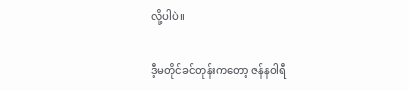လို့ပါပဲ။

ဒီ့မတိုင်ခင်တုန်းကတော့ ဇန်နဝါရီ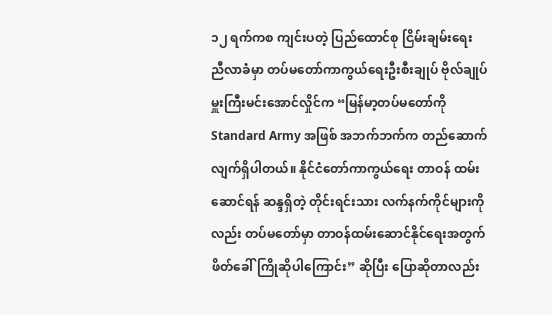၁၂ ရက်ကစ ကျင်းပတဲ့ ပြည်ထောင်စု ငြိမ်းချမ်းရေး ညီလာခံမှာ တပ်မတော်ကာကွယ်ရေးဦးစီးချုပ် ဗိုလ်ချုပ်မှူးကြီးမင်းအောင်လှိုင်က “မြန်မာ့တပ်မတော်ကို Standard Army အဖြစ် အဘက်ဘက်က တည်ဆောက်လျက်ရှိပါတယ်။ နိုင်ငံတော်ကာကွယ်ရေး တာဝန် ထမ်းဆောင်ရန် ဆန္ဒရှိတဲ့ တိုင်းရင်းသား လက်နက်ကိုင်များကိုလည်း တပ်မတော်မှာ တာဝန်ထမ်းဆောင်နိုင်ရေးအတွက် ဖိတ်ခေါ်ကြိုဆိုပါကြောင်း” ဆိုပြီး ပြောဆိုတာလည်း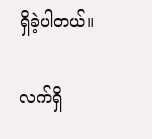ရှိခဲ့ပါတယ်။

လက်ရှိ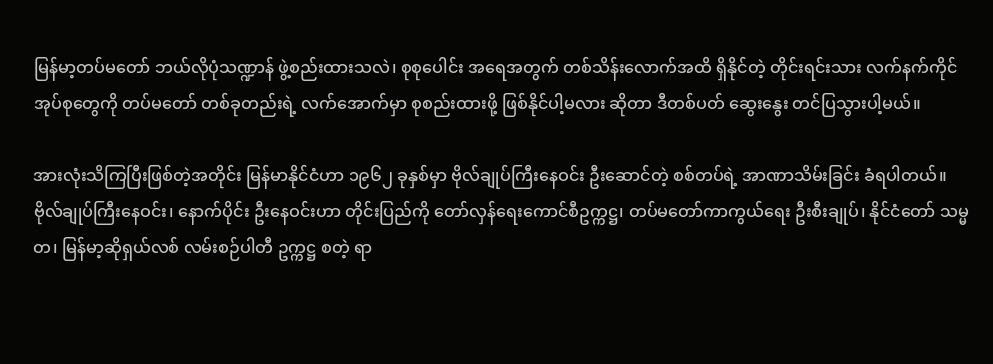မြန်မာ့တပ်မတော် ဘယ်လိုပုံသဏ္ဍာန် ဖွဲ့စည်းထားသလဲ၊ စုစုပေါင်း အရေအတွက် တစ်သိန်းလောက်အထိ ရှိနိုင်တဲ့ တိုင်းရင်းသား လက်နက်ကိုင် အုပ်စုတွေကို တပ်မတော် တစ်ခုတည်းရဲ့ လက်အောက်မှာ စုစည်းထားဖို့ ဖြစ်နိုင်ပါ့မလား ဆိုတာ ဒီတစ်ပတ် ဆွေးနွေး တင်ပြသွားပါ့မယ်။

အားလုံးသိကြပြီးဖြစ်တဲ့အတိုင်း မြန်မာနိုင်ငံဟာ ၁၉၆၂ ခုနှစ်မှာ ဗိုလ်ချုပ်ကြီးနေဝင်း ဦးဆောင်တဲ့ စစ်တပ်ရဲ့ အာဏာသိမ်းခြင်း ခံရပါတယ်။ ဗိုလ်ချုပ်ကြီးနေဝင်း၊ နောက်ပိုင်း ဦးနေဝင်းဟာ တိုင်းပြည်ကို တော်လှန်ရေးကောင်စီဥက္ကဋ္ဌ၊ တပ်မတော်ကာကွယ်ရေး ဦးစီးချုပ်၊ နိုင်ငံတော် သမ္မတ၊ မြန်မာ့ဆိုရှယ်လစ် လမ်းစဉ်ပါတီ ဥက္ကဋ္ဌ စတဲ့ ရာ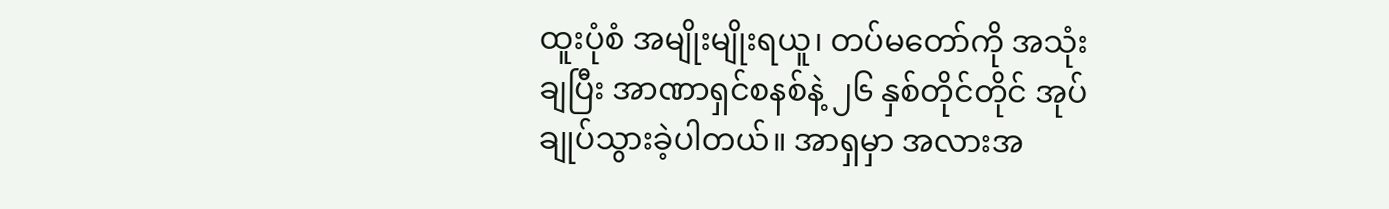ထူးပုံစံ အမျိုးမျိုးရယူ၊ တပ်မတော်ကို အသုံးချပြီး အာဏာရှင်စနစ်နဲ့ ၂၆ နှစ်တိုင်တိုင် အုပ်ချုပ်သွားခဲ့ပါတယ်။ အာရှမှာ အလားအ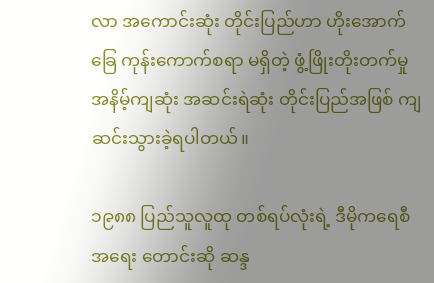လာ အကောင်းဆုံး တိုင်းပြည်ဟာ ဟိုးအောက်ခြေ ကုန်းကောက်စရာ မရှိတဲ့ ဖွံ့ဖြိုးတိုးတက်မှု အနိမ့်ကျဆုံး အဆင်းရဲဆုံး တိုင်းပြည်အဖြစ် ကျဆင်းသွားခဲ့ရပါတယ်။

၁၉၈၈ ပြည်သူလူထု တစ်ရပ်လုံးရဲ့ ဒီမိုကရေစီအရေး တောင်းဆို ဆန္ဒ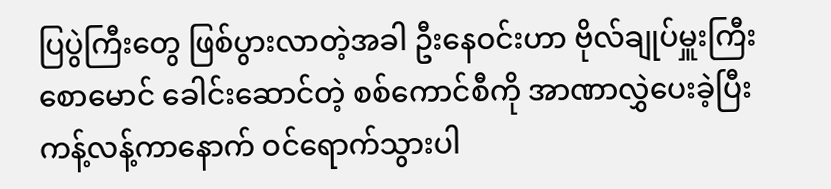ပြပွဲကြီးတွေ ဖြစ်ပွားလာတဲ့အခါ ဦးနေဝင်းဟာ ဗိုလ်ချုပ်မှူးကြီးစောမောင် ခေါင်းဆောင်တဲ့ စစ်ကောင်စီကို အာဏာလွှဲပေးခဲ့ပြီး ကန့်လန့်ကာနောက် ဝင်ရောက်သွားပါ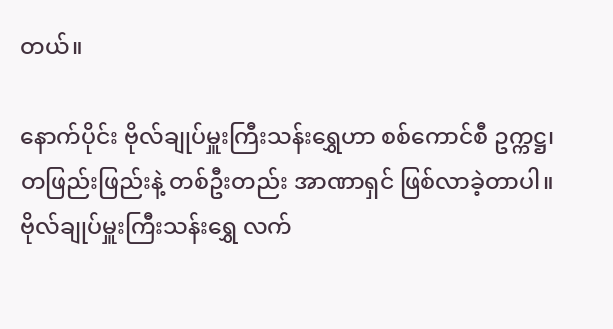တယ်။

နောက်ပိုင်း ဗိုလ်ချုပ်မှူးကြီးသန်းရွှေဟာ စစ်ကောင်စီ ဥက္ကဋ္ဌ၊ တဖြည်းဖြည်းနဲ့ တစ်ဦးတည်း အာဏာရှင် ဖြစ်လာခဲ့တာပါ။ ဗိုလ်ချုပ်မှူးကြီးသန်းရွှေ လက်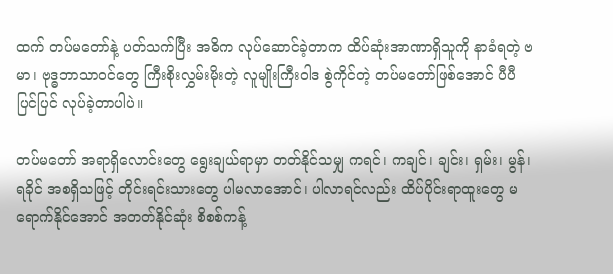ထက် တပ်မတော်နဲ့ ပတ်သက်ပြီး အဓိက လုပ်ဆောင်ခဲ့တာက ထိပ်ဆုံးအာဏာရှိသူကို နာခံရတဲ့ ဗမာ၊ ဗုဒ္ဓဘာသာဝင်တွေ ကြီးစိုးလွှမ်းမိုးတဲ့ လူမျိုးကြီးဝါဒ စွဲကိုင်တဲ့ တပ်မတော်ဖြစ်အောင် ပီပီပြင်ပြင် လုပ်ခဲ့တာပါပဲ။

တပ်မတော် အရာရှိလောင်းတွေ ရွေးချယ်ရာမှာ တတ်နိုင်သမျှ ကရင်၊ ကချင်၊ ချင်း၊ ရှမ်း၊ မွန်၊ ရခိုင် အစရှိသဖြင့် တိုင်းရင်းသားတွေ ပါမလာအောင်၊ ပါလာရင်လည်း ထိပ်ပိုင်းရာထူးတွေ မရောက်နိုင်အောင် အတတ်နိုင်ဆုံး စိစစ်ကန့်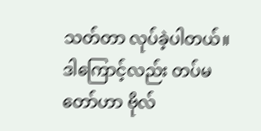သတ်တာ လုပ်ခဲ့ပါတယ်။ ဒါကြောင့်လည်း တပ်မတော်ဟာ ဗိုလ်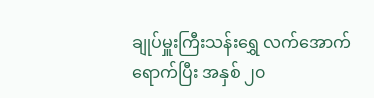ချုပ်မှူးကြီးသန်းရွှေ လက်အောက် ရောက်ပြီး အနှစ် ၂၀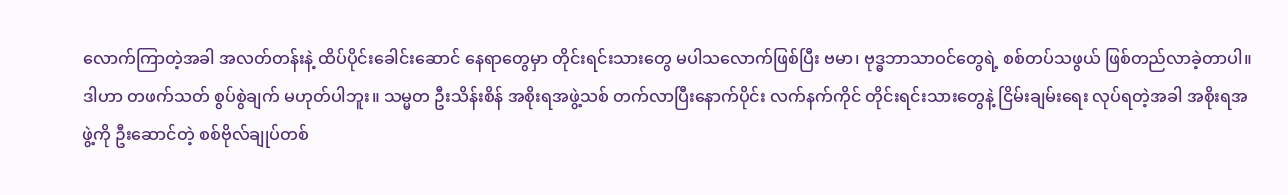လောက်ကြာတဲ့အခါ အလတ်တန်းနဲ့ ထိပ်ပိုင်းခေါင်းဆောင် နေရာတွေမှာ တိုင်းရင်းသားတွေ မပါသလောက်ဖြစ်ပြီး ဗမာ၊ ဗုဒ္ဓဘာသာဝင်တွေရဲ့ စစ်တပ်သဖွယ် ဖြစ်တည်လာခဲ့တာပါ။ ဒါဟာ တဖက်သတ် စွပ်စွဲချက် မဟုတ်ပါဘူး။ သမ္မတ ဦးသိန်းစိန် အစိုးရအဖွဲ့သစ် တက်လာပြီးနောက်ပိုင်း လက်နက်ကိုင် တိုင်းရင်းသားတွေနဲ့ ငြိမ်းချမ်းရေး လုပ်ရတဲ့အခါ အစိုးရအဖွဲ့ကို ဦးဆောင်တဲ့ စစ်ဗိုလ်ချုပ်တစ်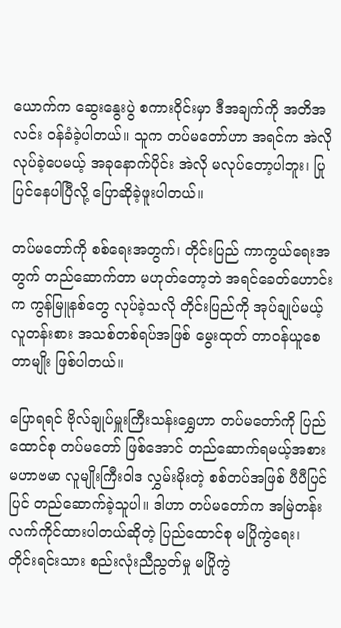ယောက်က ဆွေးနွေးပွဲ စကားဝိုင်းမှာ ဒီအချက်ကို အတိအလင်း ဝန်ခံခဲ့ပါတယ်။ သူက တပ်မတော်ဟာ အရင်က အဲလို လုပ်ခဲ့ပေမယ့် အခုနောက်ပိုင်း အဲလို မလုပ်တော့ပါဘူး၊ ပြုပြင်နေပါပြီလို့ ပြောဆိုခဲ့ဖူးပါတယ်။

တပ်မတော်ကို စစ်ရေးအတွက်၊ တိုင်းပြည် ကာကွယ်ရေးအတွက် တည်ဆောက်တာ မဟုတ်တော့ဘဲ အရင်ခေတ်ဟောင်းက ကွန်မြူနစ်တွေ လုပ်ခဲ့သလို တိုင်းပြည်ကို အုပ်ချုပ်မယ့် လူတန်းစား အသစ်တစ်ရပ်အဖြစ် မွေးထုတ် တာဝန်ယူစေတာမျိုး ဖြစ်ပါတယ်။

ပြောရရင် ဗိုလ်ချုပ်မှူးကြီးသန်းရွှေဟာ တပ်မတော်ကို ပြည်ထောင်စု တပ်မတော် ဖြစ်အောင် တည်ဆောက်ရမယ့်အစား မဟာဗမာ လူမျိုးကြီးဝါဒ လွှမ်းမိုးတဲ့ စစ်တပ်အဖြစ် ပီပီပြင်ပြင် တည်ဆောက်ခဲ့သူပါ။ ဒါဟာ တပ်မတော်က အမြဲတန်း လက်ကိုင်ထားပါတယ်ဆိုတဲ့ ပြည်ထောင်စု မပြိုကွဲရေး၊ တိုင်းရင်းသား စည်းလုံးညီညွတ်မှု မပြိုကွဲ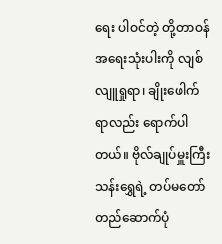ရေး ပါဝင်တဲ့ တို့တာဝန် အရေးသုံးပါးကို လျစ်လျူရှုရာ၊ ချိုးဖေါက်ရာလည်း ရောက်ပါတယ်။ ဗိုလ်ချုပ်မှူးကြီးသန်းရွှေရဲ့ တပ်မတော် တည်ဆောက်ပုံ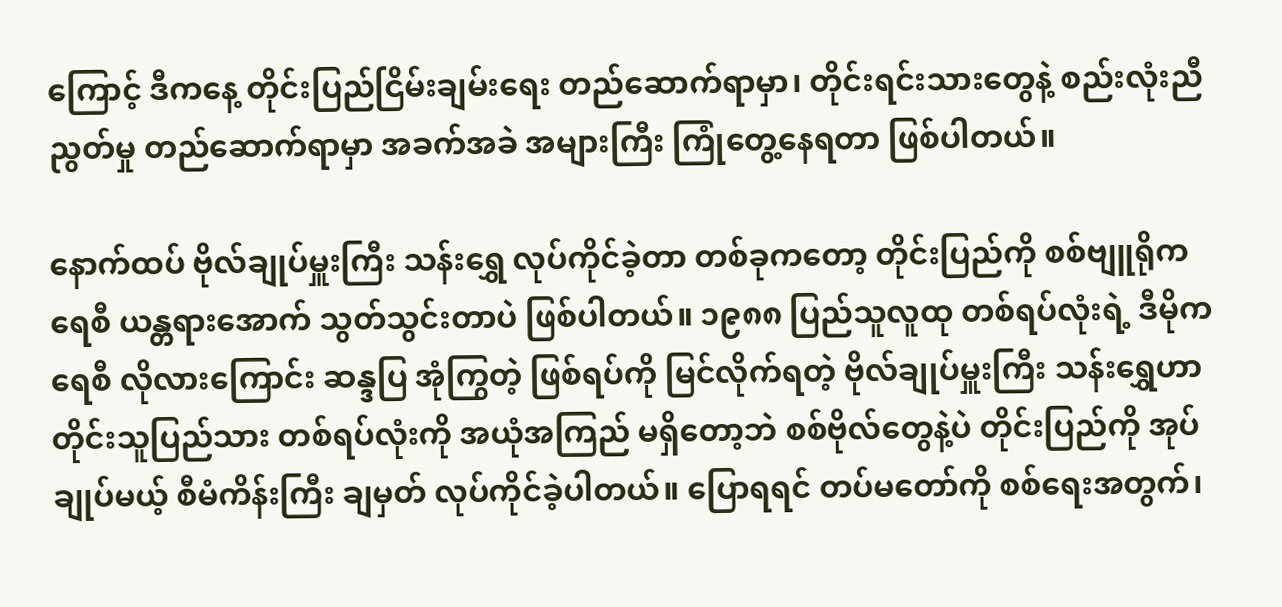ကြောင့် ဒီကနေ့ တိုင်းပြည်ငြိမ်းချမ်းရေး တည်ဆောက်ရာမှာ၊ တိုင်းရင်းသားတွေနဲ့ စည်းလုံးညီညွတ်မှု တည်ဆောက်ရာမှာ အခက်အခဲ အများကြီး ကြုံတွေ့နေရတာ ဖြစ်ပါတယ်။

နောက်ထပ် ဗိုလ်ချုပ်မှူးကြီး သန်းရွှေ လုပ်ကိုင်ခဲ့တာ တစ်ခုကတော့ တိုင်းပြည်ကို စစ်ဗျူရိုကရေစီ ယန္တရားအောက် သွတ်သွင်းတာပဲ ဖြစ်ပါတယ်။ ၁၉၈၈ ပြည်သူလူထု တစ်ရပ်လုံးရဲ့ ဒီမိုကရေစီ လိုလားကြောင်း ဆန္ဒပြ အုံကြွတဲ့ ဖြစ်ရပ်ကို မြင်လိုက်ရတဲ့ ဗိုလ်ချုပ်မှူးကြီး သန်းရွှေဟာ တိုင်းသူပြည်သား တစ်ရပ်လုံးကို အယုံအကြည် မရှိတော့ဘဲ စစ်ဗိုလ်တွေနဲ့ပဲ တိုင်းပြည်ကို အုပ်ချုပ်မယ့် စီမံကိန်းကြီး ချမှတ် လုပ်ကိုင်ခဲ့ပါတယ်။ ပြောရရင် တပ်မတော်ကို စစ်ရေးအတွက်၊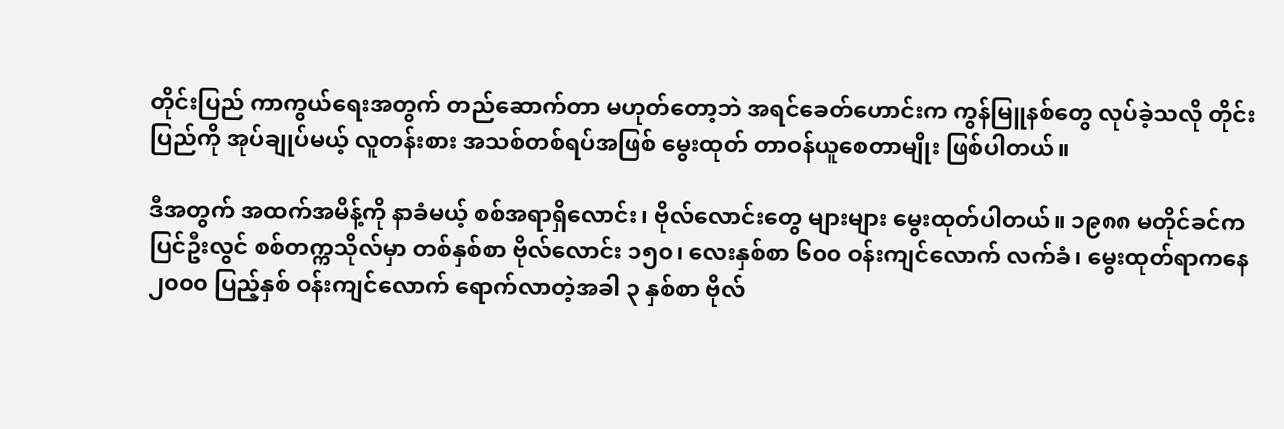တိုင်းပြည် ကာကွယ်ရေးအတွက် တည်ဆောက်တာ မဟုတ်တော့ဘဲ အရင်ခေတ်ဟောင်းက ကွန်မြူနစ်တွေ လုပ်ခဲ့သလို တိုင်းပြည်ကို အုပ်ချုပ်မယ့် လူတန်းစား အသစ်တစ်ရပ်အဖြစ် မွေးထုတ် တာဝန်ယူစေတာမျိုး ဖြစ်ပါတယ်။

ဒီအတွက် အထက်အမိန့်ကို နာခံမယ့် စစ်အရာရှိလောင်း၊ ဗိုလ်လောင်းတွေ များများ မွေးထုတ်ပါတယ်။ ၁၉၈၈ မတိုင်ခင်က ပြင်ဦးလွင် စစ်တက္ကသိုလ်မှာ တစ်နှစ်စာ ဗိုလ်လောင်း ၁၅၀၊ လေးနှစ်စာ ၆၀၀ ဝန်းကျင်လောက် လက်ခံ၊ မွေးထုတ်ရာကနေ ၂၀၀၀ ပြည့်နှစ် ဝန်းကျင်လောက် ရောက်လာတဲ့အခါ ၃ နှစ်စာ ဗိုလ်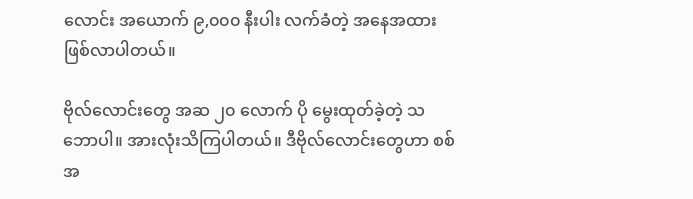လောင်း အယောက် ၉,၀၀၀ နီးပါး လက်ခံတဲ့ အနေအထား ဖြစ်လာပါတယ်။

ဗိုလ်လောင်းတွေ အဆ ၂၀ လောက် ပို မွေးထုတ်ခဲ့တဲ့ သဘောပါ။ အားလုံးသိကြပါတယ်။ ဒီဗိုလ်လောင်းတွေဟာ စစ်အ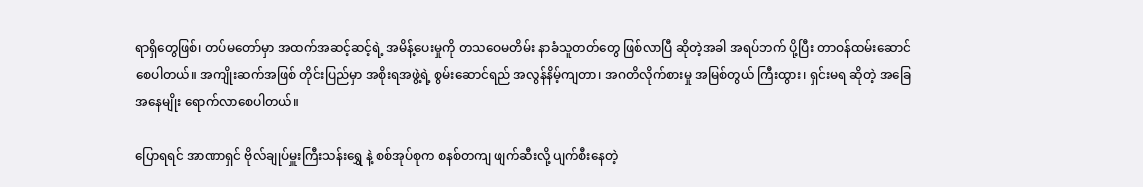ရာရှိတွေဖြစ်၊ တပ်မတော်မှာ အထက်အဆင့်ဆင့်ရဲ့ အမိန့်ပေးမှုကို တသဝေမတိမ်း နာခံသူတတ်တွေ ဖြစ်လာပြီ ဆိုတဲ့အခါ အရပ်ဘက် ပို့ပြီး တာဝန်ထမ်းဆောင်စေပါတယ်။ အကျိုးဆက်အဖြစ် တိုင်းပြည်မှာ အစိုးရအဖွဲ့ရဲ့ စွမ်းဆောင်ရည် အလွန်နိမ့်ကျတာ၊ အဂတိလိုက်စားမှု အမြစ်တွယ် ကြီးထွား၊ ရှင်းမရ ဆိုတဲ့ အခြေအနေမျိုး ရောက်လာစေပါတယ်။

ပြောရရင် အာဏာရှင် ဗိုလ်ချုပ်မှူးကြီးသန်းရွှေ နဲ့ စစ်အုပ်စုက စနစ်တကျ ဖျက်ဆီးလို့ ပျက်စီးနေတဲ့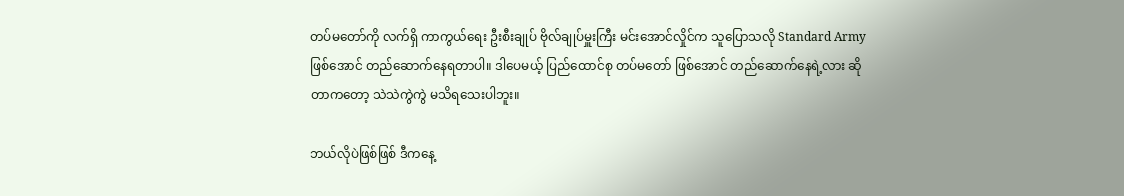တပ်မတော်ကို လက်ရှိ ကာကွယ်ရေး ဦးစီးချုပ် ဗိုလ်ချုပ်မှူးကြီး မင်းအောင်လှိုင်က သူပြောသလို Standard Army ဖြစ်အောင် တည်ဆောက်နေရတာပါ။ ဒါပေမယ့် ပြည်ထောင်စု တပ်မတော် ဖြစ်အောင် တည်ဆောက်နေရဲ့လား ဆိုတာကတော့ သဲသဲကွဲကွဲ မသိရသေးပါဘူး။

ဘယ်လိုပဲဖြစ်ဖြစ် ဒီကနေ့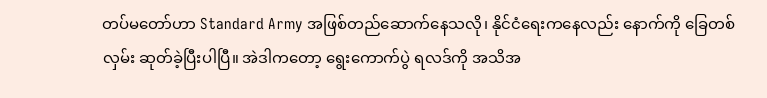တပ်မတော်ဟာ Standard Army အဖြစ်တည်ဆောက်နေသလို၊ နိုင်ငံရေးကနေလည်း နောက်ကို ခြေတစ်လှမ်း ဆုတ်ခဲ့ပြီးပါပြီ။ အဲဒါကတော့ ရွေးကောက်ပွဲ ရလဒ်ကို အသိအ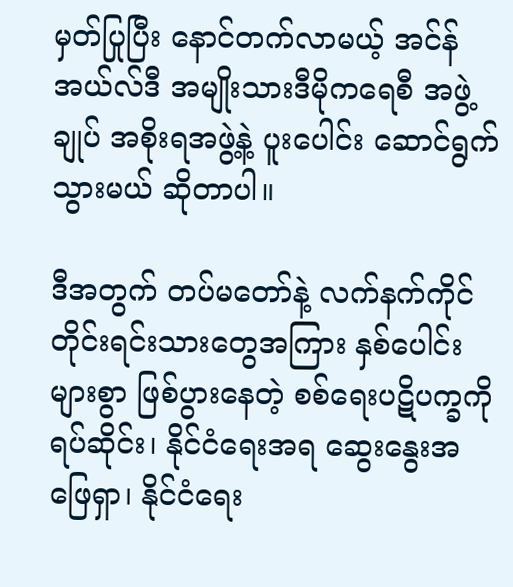မှတ်ပြုပြီး နောင်တက်လာမယ့် အင်န်အယ်လ်ဒီ အမျိုးသားဒီမိုကရေစီ အဖွဲ့ချုပ် အစိုးရအဖွဲ့နဲ့ ပူးပေါင်း ဆောင်ရွက်သွားမယ် ဆိုတာပါ။

ဒီအတွက် တပ်မတော်နဲ့ လက်နက်ကိုင် တိုင်းရင်းသားတွေအကြား နှစ်ပေါင်းများစွာ ဖြစ်ပွားနေတဲ့ စစ်ရေးပဋိပက္ခကို ရပ်ဆိုင်း၊ နိုင်ငံရေးအရ ဆွေးနွေးအဖြေရှာ၊ နိုင်ငံရေး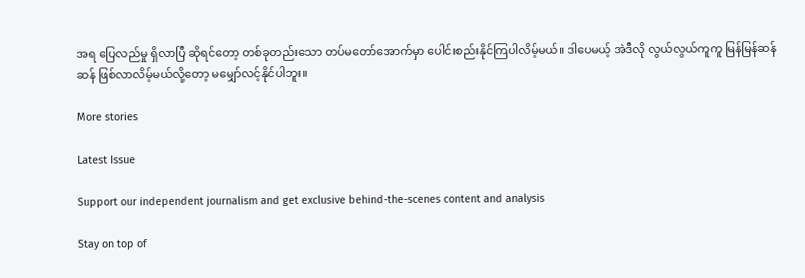အရ ပြေလည်မှု ရှိလာပြီ ဆိုရင်တော့ တစ်ခုတည်းသော တပ်မတော်အောက်မှာ ပေါင်းစည်းနိုင်ကြပါလိမ့်မယ်။ ဒါပေမယ့် အဲဒီလို လွယ်လွယ်ကူကူ မြန်မြန်ဆန်ဆန် ဖြစ်လာလိမ့်မယ်လို့တော့ မမျှော်လင့်နိုင်ပါဘူး။

More stories

Latest Issue

Support our independent journalism and get exclusive behind-the-scenes content and analysis

Stay on top of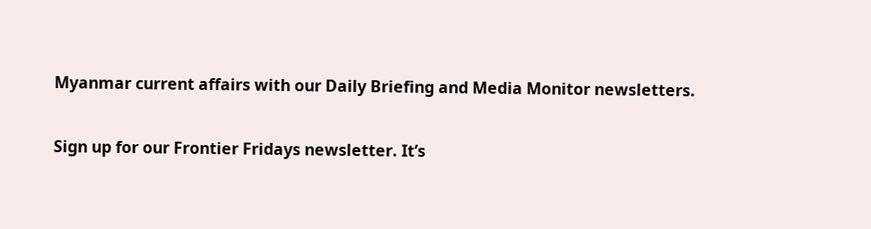Myanmar current affairs with our Daily Briefing and Media Monitor newsletters.

Sign up for our Frontier Fridays newsletter. It’s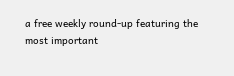a free weekly round-up featuring the most important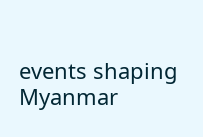events shaping Myanmar